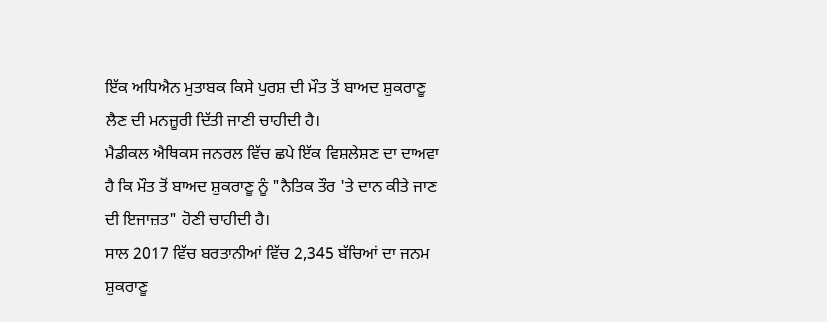ਇੱਕ ਅਧਿਐਨ ਮੁਤਾਬਕ ਕਿਸੇ ਪੁਰਸ਼ ਦੀ ਮੌਤ ਤੋਂ ਬਾਅਦ ਸ਼ੁਕਰਾਣੂ ਲੈਣ ਦੀ ਮਨਜ਼ੂਰੀ ਦਿੱਤੀ ਜਾਣੀ ਚਾਹੀਦੀ ਹੈ।
ਮੈਡੀਕਲ ਐਥਿਕਸ ਜਨਰਲ ਵਿੱਚ ਛਪੇ ਇੱਕ ਵਿਸ਼ਲੇਸ਼ਣ ਦਾ ਦਾਅਵਾ ਹੈ ਕਿ ਮੌਤ ਤੋਂ ਬਾਅਦ ਸ਼ੁਕਰਾਣੂ ਨੂੰ "ਨੈਤਿਕ ਤੌਰ 'ਤੇ ਦਾਨ ਕੀਤੇ ਜਾਣ ਦੀ ਇਜਾਜ਼ਤ" ਹੋਣੀ ਚਾਹੀਦੀ ਹੈ।
ਸਾਲ 2017 ਵਿੱਚ ਬਰਤਾਨੀਆਂ ਵਿੱਚ 2,345 ਬੱਚਿਆਂ ਦਾ ਜਨਮ ਸ਼ੁਕਰਾਣੂ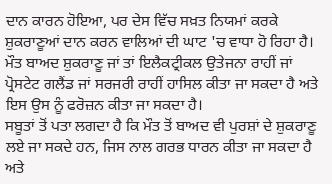ਦਾਨ ਕਾਰਨ ਹੋਇਆ, ਪਰ ਦੇਸ ਵਿੱਚ ਸਖ਼ਤ ਨਿਯਮਾਂ ਕਰਕੇ ਸ਼ੁਕਰਾਣੂਆਂ ਦਾਨ ਕਰਨ ਵਾਲਿਆਂ ਦੀ ਘਾਟ 'ਚ ਵਾਧਾ ਹੋ ਰਿਹਾ ਹੈ।
ਮੌਤ ਬਾਅਦ ਸ਼ੁਕਰਾਣੂ ਜਾਂ ਤਾਂ ਇਲੈਕਟ੍ਰੀਕਲ ਉਤੇਜਨਾ ਰਾਹੀਂ ਜਾਂ ਪ੍ਰੋਸਟੇਟ ਗਲੈਂਡ ਜਾਂ ਸਰਜਰੀ ਰਾਹੀਂ ਹਾਸਿਲ ਕੀਤਾ ਜਾ ਸਕਦਾ ਹੈ ਅਤੇ ਇਸ ਉਸ ਨੂੰ ਫਰੋਜ਼ਨ ਕੀਤਾ ਜਾ ਸਕਦਾ ਹੈ।
ਸਬੂਤਾਂ ਤੋਂ ਪਤਾ ਲਗਦਾ ਹੈ ਕਿ ਮੌਤ ਤੋਂ ਬਾਅਦ ਵੀ ਪੁਰਸ਼ਾਂ ਦੇ ਸ਼ੁਕਰਾਣੂ ਲਏ ਜਾ ਸਕਦੇ ਹਨ, ਜਿਸ ਨਾਲ ਗਰਭ ਧਾਰਨ ਕੀਤਾ ਜਾ ਸਕਦਾ ਹੈ ਅਤੇ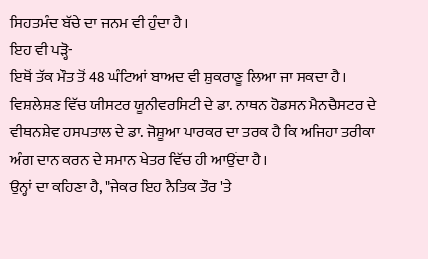ਸਿਹਤਮੰਦ ਬੱਚੇ ਦਾ ਜਨਮ ਵੀ ਹੁੰਦਾ ਹੈ।
ਇਹ ਵੀ ਪੜ੍ਹੋ-
ਇਥੋਂ ਤੱਕ ਮੌਤ ਤੋਂ 48 ਘੰਟਿਆਂ ਬਾਅਦ ਵੀ ਸ਼ੁਕਰਾਣੂ ਲਿਆ ਜਾ ਸਕਦਾ ਹੈ।
ਵਿਸ਼ਲੇਸ਼ਣ ਵਿੱਚ ਯੀਸਟਰ ਯੂਨੀਵਰਸਿਟੀ ਦੇ ਡਾ. ਨਾਥਨ ਹੋਡਸਨ ਮੈਨਚੈਸਟਰ ਦੇ ਵੀਥਨਸ਼ੇਵ ਹਸਪਤਾਲ ਦੇ ਡਾ. ਜੋਸ਼ੂਆ ਪਾਰਕਰ ਦਾ ਤਰਕ ਹੈ ਕਿ ਅਜਿਹਾ ਤਰੀਕਾ ਅੰਗ ਦਾਨ ਕਰਨ ਦੇ ਸਮਾਨ ਖੇਤਰ ਵਿੱਚ ਹੀ ਆਉਂਦਾ ਹੈ।
ਉਨ੍ਹਾਂ ਦਾ ਕਹਿਣਾ ਹੈ, "ਜੇਕਰ ਇਹ ਨੈਤਿਕ ਤੌਰ 'ਤੇ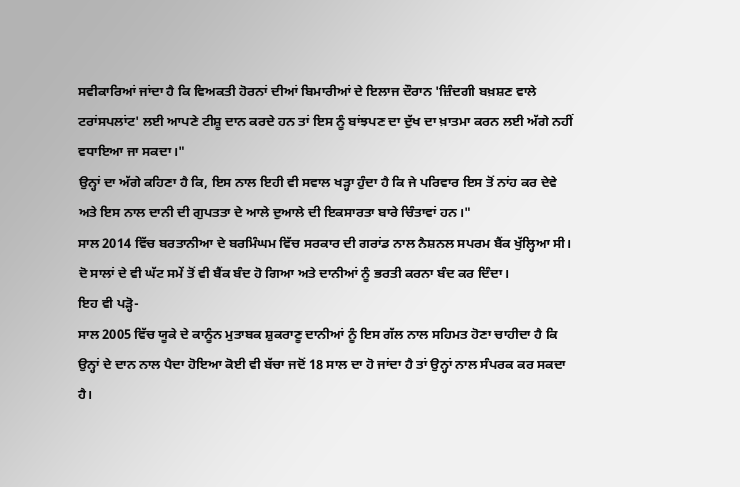ਸਵੀਕਾਰਿਆਂ ਜਾਂਦਾ ਹੈ ਕਿ ਵਿਅਕਤੀ ਹੋਰਨਾਂ ਦੀਆਂ ਬਿਮਾਰੀਆਂ ਦੇ ਇਲਾਜ ਦੌਰਾਨ 'ਜ਼ਿੰਦਗੀ ਬਖ਼ਸ਼ਣ ਵਾਲੇ ਟਰਾਂਸਪਲਾਂਟ' ਲਈ ਆਪਣੇ ਟੀਸ਼ੂ ਦਾਨ ਕਰਦੇ ਹਨ ਤਾਂ ਇਸ ਨੂੰ ਬਾਂਝਪਣ ਦਾ ਦੁੱਖ ਦਾ ਖ਼ਾਤਮਾ ਕਰਨ ਲਈ ਅੱਗੇ ਨਹੀਂ ਵਧਾਇਆ ਜਾ ਸਕਦਾ।"
ਉਨ੍ਹਾਂ ਦਾ ਅੱਗੇ ਕਹਿਣਾ ਹੈ ਕਿ, ਇਸ ਨਾਲ ਇਹੀ ਵੀ ਸਵਾਲ ਖੜ੍ਹਾ ਹੁੰਦਾ ਹੈ ਕਿ ਜੇ ਪਰਿਵਾਰ ਇਸ ਤੋਂ ਨਾਂਹ ਕਰ ਦੇਵੇ ਅਤੇ ਇਸ ਨਾਲ ਦਾਨੀ ਦੀ ਗੁਪਤਤਾ ਦੇ ਆਲੇ ਦੁਆਲੇ ਦੀ ਇਕਸਾਰਤਾ ਬਾਰੇ ਚਿੰਤਾਵਾਂ ਹਨ।"
ਸਾਲ 2014 ਵਿੱਚ ਬਰਤਾਨੀਆ ਦੇ ਬਰਮਿੰਘਮ ਵਿੱਚ ਸਰਕਾਰ ਦੀ ਗਰਾਂਡ ਨਾਲ ਨੈਸ਼ਨਲ ਸਪਰਮ ਬੈਂਕ ਖੁੱਲ੍ਹਿਆ ਸੀ।
ਦੋ ਸਾਲਾਂ ਦੇ ਵੀ ਘੱਟ ਸਮੇਂ ਤੋਂ ਵੀ ਬੈਂਕ ਬੰਦ ਹੋ ਗਿਆ ਅਤੇ ਦਾਨੀਆਂ ਨੂੰ ਭਰਤੀ ਕਰਨਾ ਬੰਦ ਕਰ ਦਿੰਦਾ।
ਇਹ ਵੀ ਪੜ੍ਹੋ-
ਸਾਲ 2005 ਵਿੱਚ ਯੂਕੇ ਦੇ ਕਾਨੂੰਨ ਮੁਤਾਬਕ ਸ਼ੁਕਰਾਣੂ ਦਾਨੀਆਂ ਨੂੰ ਇਸ ਗੱਲ ਨਾਲ ਸਹਿਮਤ ਹੋਣਾ ਚਾਹੀਦਾ ਹੈ ਕਿ ਉਨ੍ਹਾਂ ਦੇ ਦਾਨ ਨਾਲ ਪੈਦਾ ਹੋਇਆ ਕੋਈ ਵੀ ਬੱਚਾ ਜਦੋਂ 18 ਸਾਲ ਦਾ ਹੋ ਜਾਂਦਾ ਹੈ ਤਾਂ ਉਨ੍ਹਾਂ ਨਾਲ ਸੰਪਰਕ ਕਰ ਸਕਦਾ ਹੈ।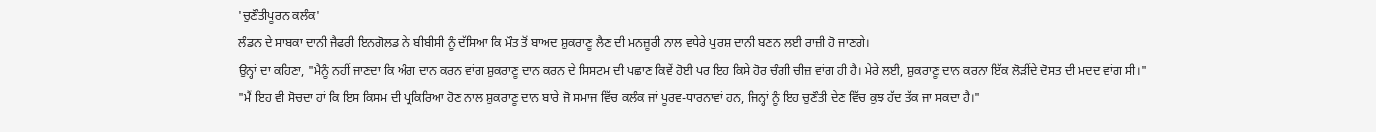'ਚੁਣੌਤੀਪੂਰਨ ਕਲੰਕ'
ਲੰਡਨ ਦੇ ਸਾਬਕਾ ਦਾਨੀ ਜੈਫਰੀ ਇਨਗੋਲਡ ਨੇ ਬੀਬੀਸੀ ਨੂੰ ਦੱਸਿਆ ਕਿ ਮੌਤ ਤੋਂ ਬਾਅਦ ਸ਼ੁਕਰਾਣੂ ਲੈਣ ਦੀ ਮਨਜ਼ੂਰੀ ਨਾਲ ਵਧੇਰੇ ਪੁਰਸ਼ ਦਾਨੀ ਬਣਨ ਲਈ ਰਾਜ਼ੀ ਹੋ ਜਾਣਗੇ।
ਉਨ੍ਹਾਂ ਦਾ ਕਹਿਣਾ, "ਮੈਨੂੰ ਨਹੀਂ ਜਾਣਦਾ ਕਿ ਅੰਗ ਦਾਨ ਕਰਨ ਵਾਂਗ ਸ਼ੁਕਰਾਣੂ ਦਾਨ ਕਰਨ ਦੇ ਸਿਸਟਮ ਦੀ ਪਛਾਣ ਕਿਵੇਂ ਹੋਈ ਪਰ ਇਹ ਕਿਸੇ ਹੋਰ ਚੰਗੀ ਚੀਜ਼ ਵਾਂਗ ਹੀ ਹੈ। ਮੇਰੇ ਲਈ, ਸ਼ੁਕਰਾਣੂ ਦਾਨ ਕਰਨਾ ਇੱਕ ਲੋੜੀਂਦੇ ਦੋਸਤ ਦੀ ਮਦਦ ਵਾਂਗ ਸੀ।"
"ਮੈਂ ਇਹ ਵੀ ਸੋਚਦਾ ਹਾਂ ਕਿ ਇਸ ਕਿਸਮ ਦੀ ਪ੍ਰਕਿਰਿਆ ਹੋਣ ਨਾਲ ਸ਼ੁਕਰਾਣੂ ਦਾਨ ਬਾਰੇ ਜੋ ਸਮਾਜ ਵਿੱਚ ਕਲੰਕ ਜਾਂ ਪੂਰਵ-ਧਾਰਨਾਵਾਂ ਹਨ, ਜਿਨ੍ਹਾਂ ਨੂੰ ਇਹ ਚੁਣੌਤੀ ਦੇਣ ਵਿੱਚ ਕੁਝ ਹੱਦ ਤੱਕ ਜਾ ਸਕਦਾ ਹੈ।"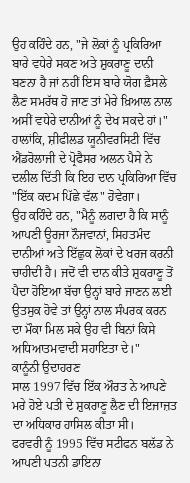ਉਹ ਕਹਿੰਦੇ ਹਨ, "ਜੇ ਲੋਕਾਂ ਨੂੰ ਪ੍ਰਕਿਰਿਆ ਬਾਰੇ ਵਧੇਰੇ ਸਕਣ ਅਤੇ ਸ਼ੁਕਰਾਣੂ ਦਾਨੀ ਬਣਨਾ ਹੈ ਜਾਂ ਨਹੀਂ ਇਸ ਬਾਰੇ ਯੋਗ ਫ਼ੈਸਲੇ ਲੈਣ ਸਮਰੱਥ ਹੋ ਜਾਣ ਤਾਂ ਮੇਰੇ ਖ਼ਿਆਲ ਨਾਲ ਅਸੀਂ ਵਧੇਰੇ ਦਾਨੀਆਂ ਨੂੰ ਦੇਖ ਸਕਦੇ ਹਾਂ।"
ਹਾਲਾਂਕਿ, ਸ਼ੀਫੀਲਡ ਯੂਨੀਵਰਸਿਟੀ ਵਿੱਚ ਐਂਡਰੋਲਾਜੀ ਦੇ ਪ੍ਰੋਫੈਸਰ ਅਲਨ ਪੈਸੇ ਨੇ ਦਲੀਲ ਦਿੱਤੀ ਕਿ ਇਹ ਦਾਨ ਪ੍ਰਕਿਰਿਆ ਵਿੱਚ "ਇੱਕ ਕਦਮ ਪਿੱਛੇ ਵੱਲ" ਹੋਵੇਗਾ।
ਉਹ ਕਹਿੰਦੇ ਹਨ, "ਮੈਨੂੰ ਲਗਦਾ ਹੈ ਕਿ ਸਾਨੂੰ ਆਪਣੀ ਊਰਜਾ ਨੌਜਵਾਨਾਂ, ਸਿਹਤਮੰਦ ਦਾਨੀਆਂ ਅਤੇ ਇੱਛੁਕ ਲੋਕਾਂ ਦੇ ਖਰਜ ਕਰਨੀ ਚਾਹੀਦੀ ਹੈ। ਜਦੋਂ ਵੀ ਦਾਨ ਕੀਤੇ ਸ਼ੁਕਰਾਣੂ ਤੋਂ ਪੈਦਾ ਹੋਇਆ ਬੱਚਾ ਉਨ੍ਹਾਂ ਬਾਰੇ ਜਾਣਨ ਲਈ ਉਤਸੁਕ ਹੋਵੇ ਤਾਂ ਉਨ੍ਹਾਂ ਨਾਲ ਸੰਪਰਕ ਕਰਨ ਦਾ ਮੌਕਾ ਮਿਲ ਸਕੇ ਉਹ ਵੀ ਬਿਨਾਂ ਕਿਸੇ ਅਧਿਆਤਮਵਾਦੀ ਸਹਾਇਤਾ ਦੇ।"
ਕਾਨੂੰਨੀ ਉਦਾਹਰਣ
ਸਾਲ 1997 ਵਿੱਚ ਇੱਕ ਔਰਤ ਨੇ ਆਪਣੇ ਮਰੇ ਹੋਏ ਪਤੀ ਦੇ ਸ਼ੁਕਰਾਣੂ ਲੈਣ ਦੀ ਇਜਾਜ਼ਤ ਦਾ ਅਧਿਕਾਰ ਹਾਸਿਲ ਕੀਤਾ ਸੀ।
ਫਰਵਰੀ ਨੂੰ 1995 ਵਿੱਚ ਸਟੀਫਨ ਬਲੱਡ ਨੇ ਆਪਣੀ ਪਤਨੀ ਡਾਇਨਾ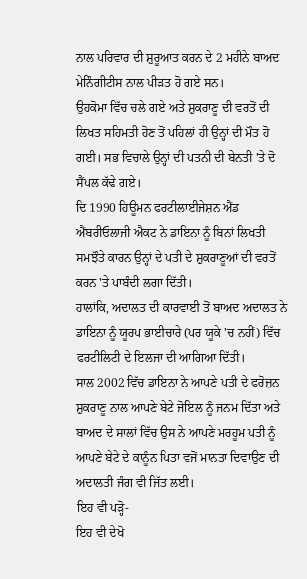ਨਾਲ ਪਰਿਵਾਰ ਦੀ ਸ਼ੁਰੂਆਤ ਕਰਨ ਦੇ 2 ਮਹੀਨੇ ਬਾਅਦ ਮੇਨਿੰਗੀਟੀਸ ਨਾਲ ਪੀੜਤ ਹੋ ਗਏ ਸਨ।
ਉਹਕੋਮਾ ਵਿੱਚ ਚਲੇ ਗਏ ਅਤੇ ਸ਼ੁਕਰਾਣੂ ਦੀ ਵਰਤੋਂ ਦੀ ਲਿਖਤ ਸਹਿਮਤੀ ਹੋਣ ਤੋਂ ਪਹਿਲਾਂ ਹੀ ਉਨ੍ਹਾਂ ਦੀ ਮੌਤ ਹੋ ਗਈ। ਸਭ ਵਿਚਾਲੇ ਉਨ੍ਹਾਂ ਦੀ ਪਤਨੀ ਦੀ ਬੇਨਤੀ 'ਤੇ ਦੋ ਸੈਂਪਲ ਕੱਢੇ ਗਏ।
ਦਿ 1990 ਹਿਊਮਨ ਫਰਟੀਲਾਈਜੇਸ਼ਨ ਐਂਡ ਐਂਬਰੀਓਲਾਜੀ ਐਕਟ ਨੇ ਡਾਇਨਾ ਨੂੰ ਬਿਨਾਂ ਲਿਖਤੀ ਸਮਝੌਤੇ ਕਾਰਨ ਉਨ੍ਹਾਂ ਦੇ ਪਤੀ ਦੇ ਸ਼ੁਕਰਾਣੂਆਂ ਦੀ ਵਰਤੋਂ ਕਰਨ 'ਤੇ ਪਾਬੰਦੀ ਲਗਾ ਦਿੱਤੀ।
ਹਾਲਾਂਕਿ, ਅਦਾਲਤ ਦੀ ਕਾਰਵਾਈ ਤੋਂ ਬਾਅਦ ਅਦਾਲਤ ਨੇ ਡਾਇਨਾ ਨੂੰ ਯੂਰਪ ਭਾਈਚਾਰੇ (ਪਰ ਯੂਕੇ 'ਚ ਨਹੀਂ) ਵਿੱਚ ਫਰਟੀਲਿਟੀ ਦੇ ਇਲਜਾ ਦੀ ਆਗਿਆ ਦਿੱਤੀ।
ਸਾਲ 2002 ਵਿੱਚ ਡਾਇਨਾ ਨੇ ਆਪਣੇ ਪਤੀ ਦੇ ਫਰੋਜ਼ਨ ਸ਼ੁਕਰਾਣੂ ਨਾਲ ਆਪਣੇ ਬੇਟੇ ਜੋਇਲ ਨੂੰ ਜਨਮ ਦਿੱਤਾ ਅਤੇ ਬਾਅਦ ਦੇ ਸਾਲਾਂ ਵਿੱਚ ਉਸ ਨੇ ਆਪਣੇ ਮਰਹੂਮ ਪਤੀ ਨੂੰ ਆਪਣੇ ਬੇਟੇ ਦੇ ਕਾਨੂੰਨ ਪਿਤਾ ਵਜੋਂ ਮਾਨਤਾ ਦਿਵਾਉਣ ਦੀ ਅਦਾਲਤੀ ਜੰਗ ਵੀ ਜਿੱਤ ਲਈ।
ਇਹ ਵੀ ਪੜ੍ਹੋ-
ਇਹ ਵੀ ਦੇਖੋ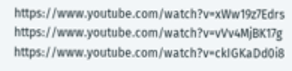https://www.youtube.com/watch?v=xWw19z7Edrs
https://www.youtube.com/watch?v=vVv4MjBK17g
https://www.youtube.com/watch?v=ckIGKaDd0i8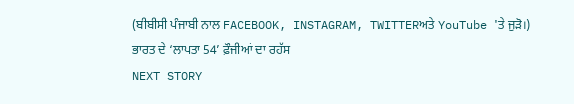(ਬੀਬੀਸੀ ਪੰਜਾਬੀ ਨਾਲ FACEBOOK, INSTAGRAM, TWITTERਅਤੇ YouTube 'ਤੇ ਜੁੜੋ।)
ਭਾਰਤ ਦੇ ‘ਲਾਪਤਾ 54’ ਫ਼ੌਜੀਆਂ ਦਾ ਰਹੱਸ
NEXT STORY